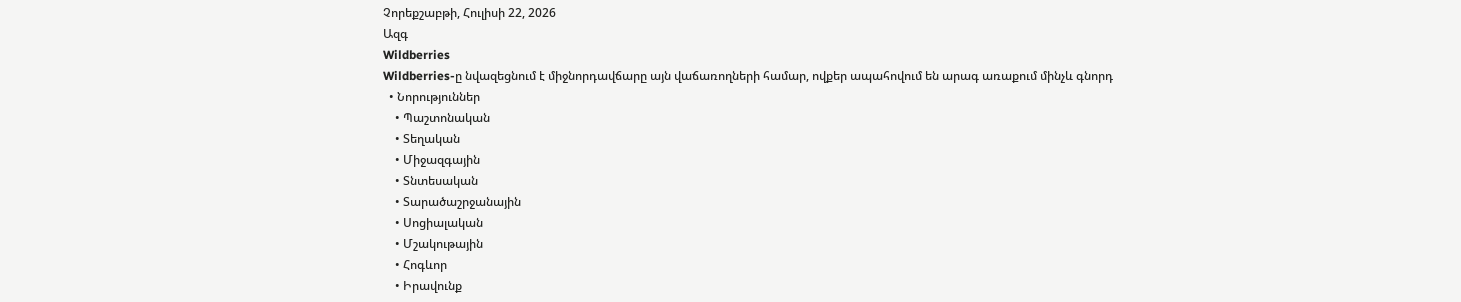Չորեքշաբթի, Հուլիսի 22, 2026
Ազգ
Wildberries
Wildberries-ը նվազեցնում է միջնորդավճարը այն վաճառողների համար, ովքեր ապահովում են արագ առաքում մինչև գնորդ
  • Նորություններ
    • Պաշտոնական
    • Տեղական
    • Միջազգային
    • Տնտեսական
    • Տարածաշրջանային
    • Սոցիալական
    • Մշակութային
    • Հոգևոր
    • Իրավունք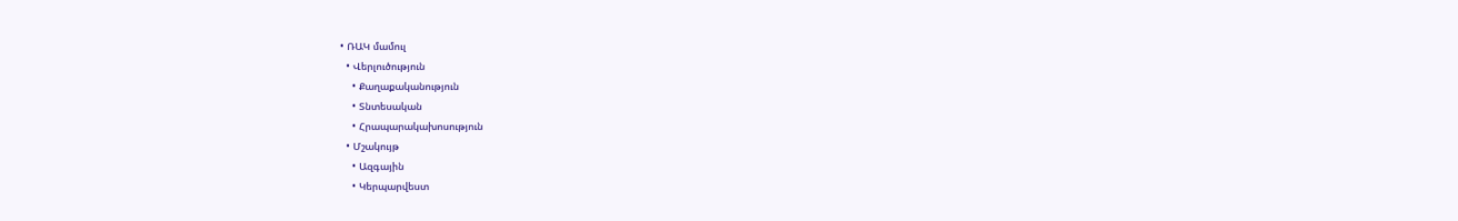• ՌԱԿ մամուլ
  • Վերլուծություն
    • Քաղաքականություն
    • Տնտեսական
    • Հրապարակախոսություն
  • Մշակույթ
    • Ազգային
    • Կերպարվեստ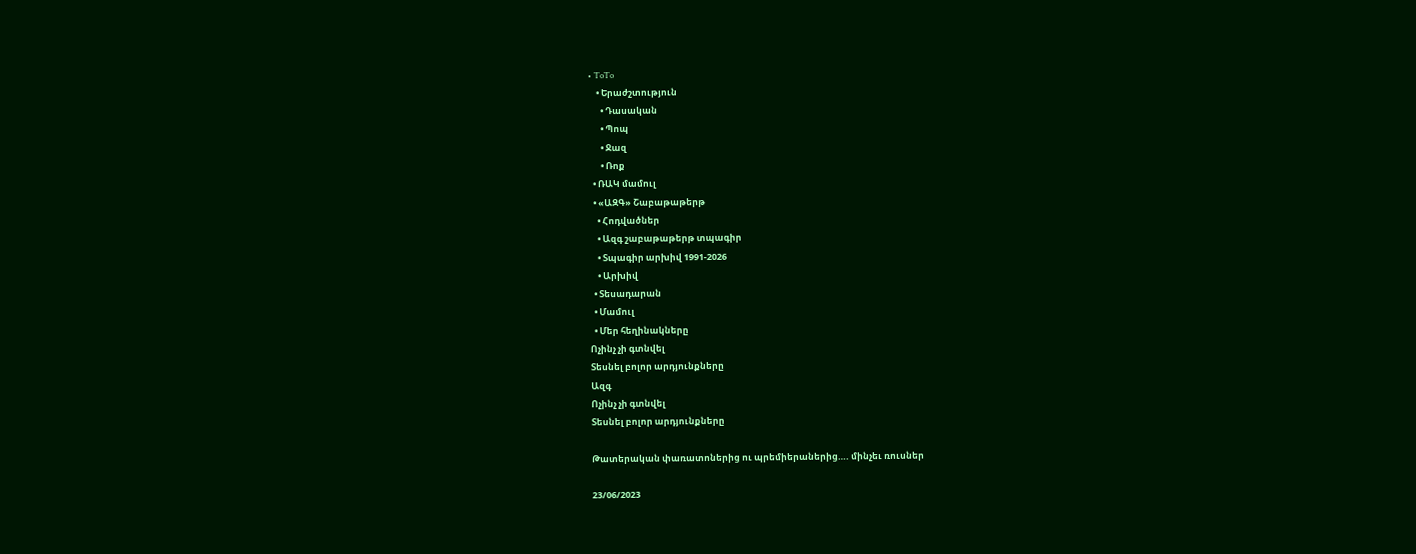• ToTo
    • Երաժշտություն
      • Դասական
      • Պոպ
      • Ջազ
      • Ռոք
  • ՌԱԿ մամուլ
  • «ԱԶԳ» Շաբաթաթերթ
    • Հոդվածներ
    • Ազգ շաբաթաթերթ տպագիր
    • Տպագիր արխիվ 1991-2026
    • Արխիվ
  • Տեսադարան
  • Մամուլ
  • Մեր հեղինակները
Ոչինչ չի գտնվել
Տեսնել բոլոր արդյունքները
Ազգ
Ոչինչ չի գտնվել
Տեսնել բոլոր արդյունքները

Թատերական փառատոներից ու պրեմիերաներից…. մինչեւ ռուսներ

23/06/2023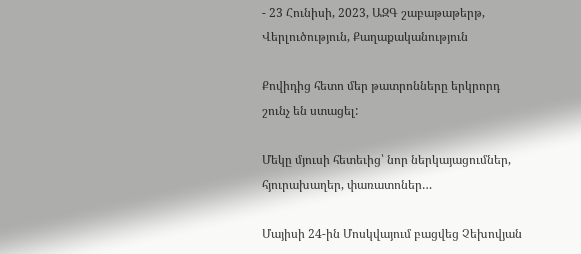- 23 Հունիսի, 2023, ԱԶԳ շաբաթաթերթ, Վերլուծություն, Քաղաքականություն

Քովիդից հետո մեր թատրոնները երկրորդ շունչ են ստացել:

Մեկը մյուսի հետեւից՝ նոր ներկայացումներ, հյուրախաղեր, փառատոներ…

Մայիսի 24-ին Մոսկվայում բացվեց Չեխովյան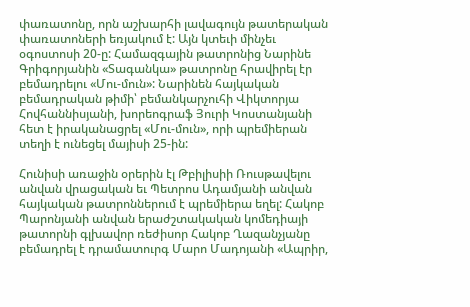փառատոնը, որն աշխարհի լավագույն թատերական փառատոների եռյակում է: Այն կտեւի մինչեւ օգոստոսի 20-ը: Համազգային թատրոնից Նարինե Գրիգորյանին «Տագանկա» թատրոնը հրավիրել էր բեմադրելու «Մու-մուն»: Նարինեն հայկական բեմադրական թիմի՝ բեմանկարչուհի Վիկտորյա Հովհաննիսյանի, խորեոգրաֆ Յուրի Կոստանյանի  հետ է իրականացրել «Մու-մուն», որի պրեմիերան տեղի է ունեցել մայիսի 25-ին:

Հունիսի առաջին օրերին էլ Թբիլիսիի Ռուսթավելու անվան վրացական եւ Պետրոս Ադամյանի անվան հայկական թատրոններում է պրեմիերա եղել: Հակոբ Պարոնյանի անվան երաժշտակական կոմեդիայի թատորնի գլխավոր ռեժիսոր Հակոբ Ղազանչյանը բեմադրել է դրամատուրգ Մարո Մադոյանի «Ապրիր,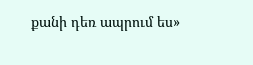քանի դեռ ապրում ես»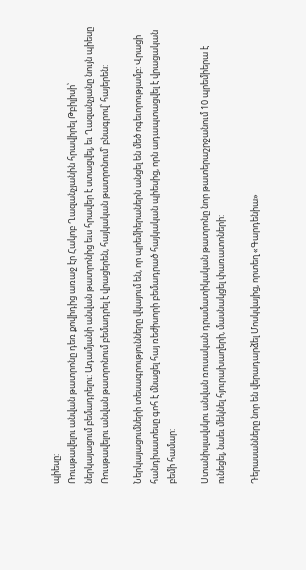պիեսը:
Ռուսթավելու անվան թատրոնը դեռ քովիդից առաջ էր Հակոբ Ղազանչյանին հրավիրել Թբիլիսի՝ ներկայացում բեմադրելու: Ադամյանի անվան թատրոնից եւս հրավեր է ստացվել, եւ Ղազանչյանը նույն պիեսը Ռուսթավելու անվան թատրոնում բեմադրել է վրացերեն, հայկական թատրոնում՝ բնագրով՝ հայերեն:

Ներկայացումների տեսագրությունները վկայում են, որ պրեմիերաներն անցել են մեծ ոգեւորությամբ: Վրացի հանդիսատեսը գոհ է մնացել հայ ռեժիսորի բեմադրած հայկական պիեսից, որն ադապտացվել է վրացական բեմի համար:

Ստանիսլավսկու անվան ռուսական դրամատիկական թատրոնը նոր թատերաշրջանում 10 պրեմիերա է ունեցել, նաեւ մեկնել հյուրախաղերի, մասնակցել փառատոների:

Դերասանները նոր են վերադարձել Մոսկվայից, որտեղ «Գարդենիա»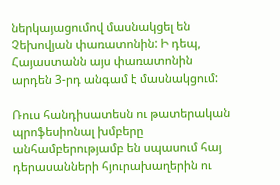ներկայացումով մասնակցել են Չեխովյան փառատոնին: Ի դեպ, Հայաստանն այս փառատոնին արդեն 3-րդ անգամ է մասնակցում:

Ռուս հանդիսատեսն ու թատերական պրոֆեսիոնալ խմբերը անհամբերությամբ են սպասում հայ դերասանների հյուրախաղերին ու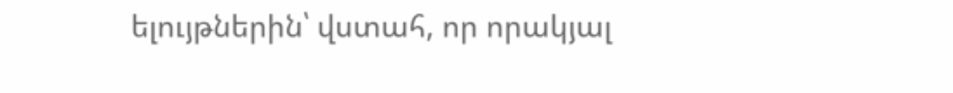ելույթներին՝ վստահ, որ որակյալ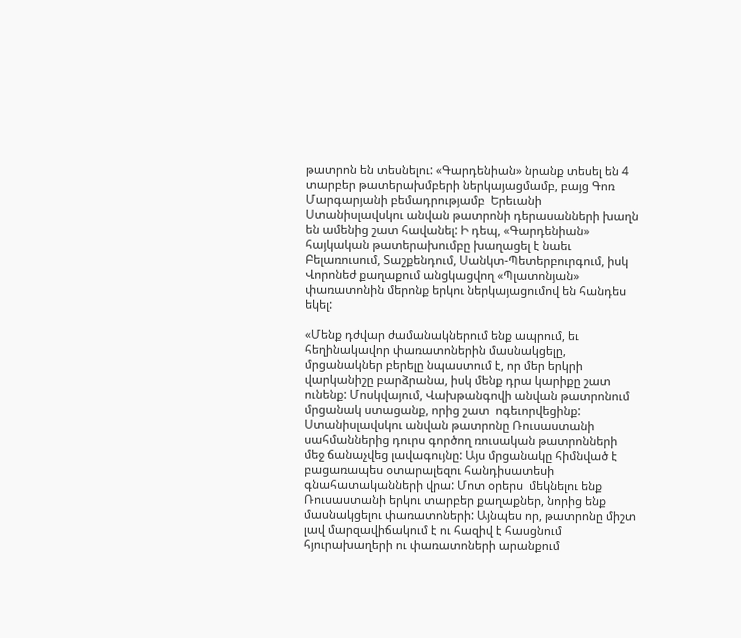թատրոն են տեսնելու: «Գարդենիան» նրանք տեսել են 4 տարբեր թատերախմբերի ներկայացմամբ, բայց Գոռ Մարգարյանի բեմադրությամբ  Երեւանի Ստանիսլավսկու անվան թատրոնի դերասանների խաղն են ամենից շատ հավանել: Ի դեպ, «Գարդենիան» հայկական թատերախումբը խաղացել է նաեւ Բելառուսում, Տաշքենդում, Սանկտ-Պետերբուրգում, իսկ Վորոնեժ քաղաքում անցկացվող «Պլատոնյան» փառատոնին մերոնք երկու ներկայացումով են հանդես եկել:

«Մենք դժվար ժամանակներում ենք ապրում, եւ հեղինակավոր փառատոներին մասնակցելը, մրցանակներ բերելը նպաստում է, որ մեր երկրի վարկանիշը բարձրանա, իսկ մենք դրա կարիքը շատ ունենք: Մոսկվայում, Վախթանգովի անվան թատրոնում  մրցանակ ստացանք, որից շատ  ոգեւորվեցինք: Ստանիսլավսկու անվան թատրոնը Ռուսաստանի սահմաններից դուրս գործող ռուսական թատրոնների մեջ ճանաչվեց լավագույնը: Այս մրցանակը հիմնված է բացառապես օտարալեզու հանդիսատեսի գնահատականների վրա: Մոտ օրերս  մեկնելու ենք Ռուսաստանի երկու տարբեր քաղաքներ, նորից ենք մասնակցելու փառատոների: Այնպես որ, թատրոնը միշտ լավ մարզավիճակում է ու հազիվ է հասցնում հյուրախաղերի ու փառատոների արանքում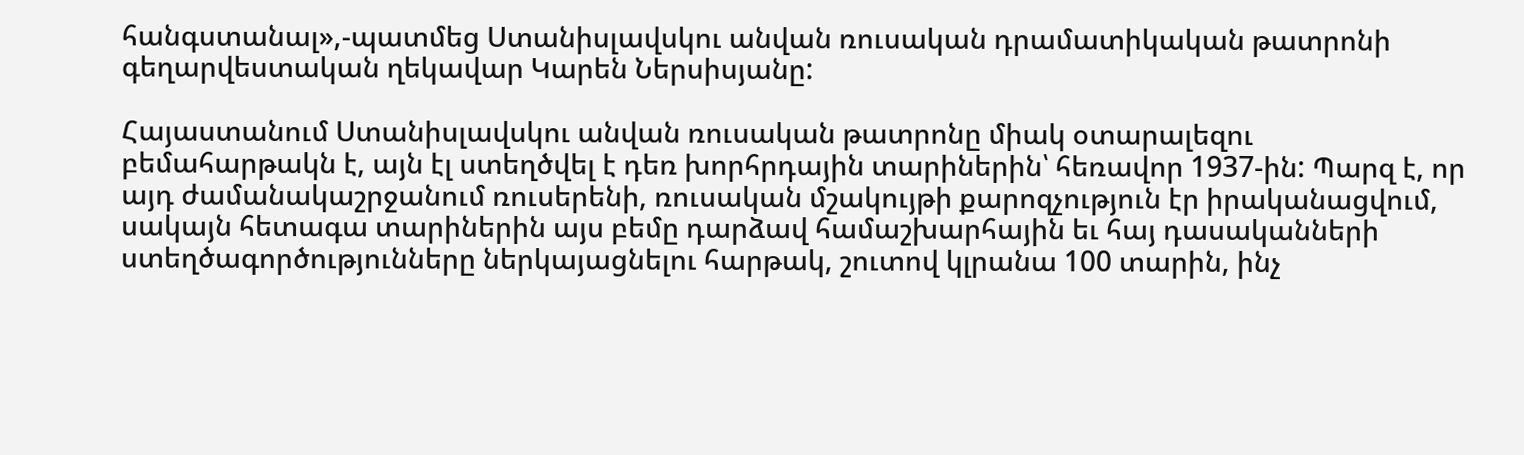հանգստանալ»,-պատմեց Ստանիսլավսկու անվան ռուսական դրամատիկական թատրոնի գեղարվեստական ղեկավար Կարեն Ներսիսյանը:

Հայաստանում Ստանիսլավսկու անվան ռուսական թատրոնը միակ օտարալեզու բեմահարթակն է, այն էլ ստեղծվել է դեռ խորհրդային տարիներին՝ հեռավոր 1937-ին: Պարզ է, որ այդ ժամանակաշրջանում ռուսերենի, ռուսական մշակույթի քարոզչություն էր իրականացվում, սակայն հետագա տարիներին այս բեմը դարձավ համաշխարհային եւ հայ դասականների ստեղծագործությունները ներկայացնելու հարթակ, շուտով կլրանա 100 տարին, ինչ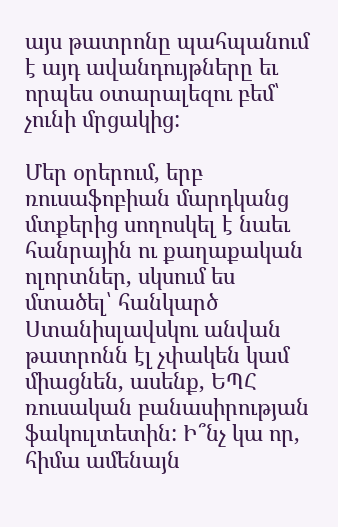այս թատրոնը պահպանում է այդ ավանդույթները եւ որպես օտարալեզու բեմ՝ չունի մրցակից:

Մեր օրերում, երբ ռուսաֆոբիան մարդկանց մտքերից սողոսկել է նաեւ հանրային ու քաղաքական ոլորտներ, սկսում ես մտածել՝ հանկարծ Ստանիսլավսկու անվան թատրոնն էլ չփակեն կամ միացնեն, ասենք, ԵՊՀ ռուսական բանասիրության ֆակուլտետին: Ի՞նչ կա որ, հիմա ամենայն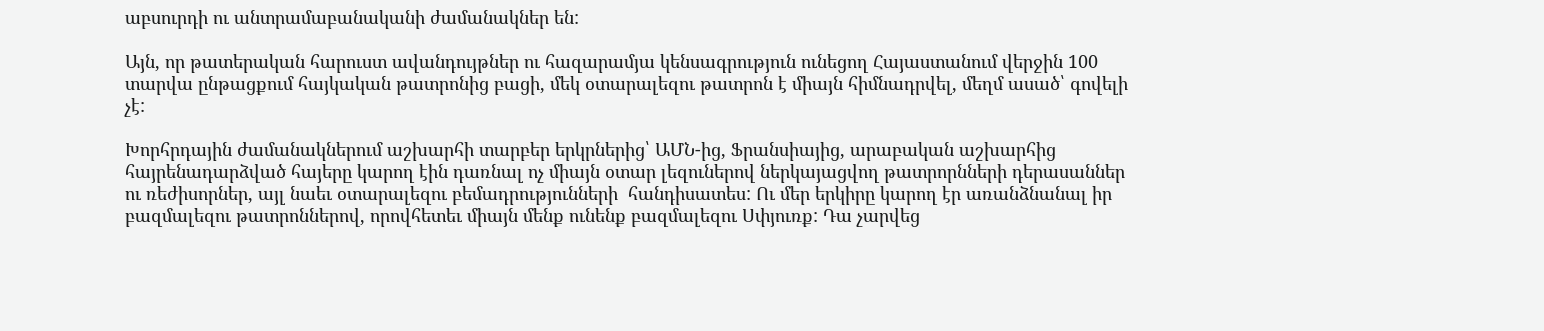աբսուրդի ու անտրամաբանականի ժամանակներ են:

Այն, որ թատերական հարուստ ավանդույթներ ու հազարամյա կենսագրություն ունեցող Հայաստանում վերջին 100 տարվա ընթացքում հայկական թատրոնից բացի, մեկ օտարալեզու թատրոն է միայն հիմնադրվել, մեղմ ասած՝ գովելի չէ:

Խորհրդային ժամանակներում աշխարհի տարբեր երկրներից՝ ԱՄՆ-ից, Ֆրանսիայից, արաբական աշխարհից  հայրենադարձված հայերը կարող էին դառնալ ոչ միայն օտար լեզուներով ներկայացվող թատրորնների դերասաններ ու ռեժիսորներ, այլ նաեւ օտարալեզու բեմադրությունների  հանդիսատես: Ու մեր երկիրը կարող էր առանձնանալ իր բազմալեզու թատրոններով, որովհետեւ միայն մենք ունենք բազմալեզու Սփյուռք: Դա չարվեց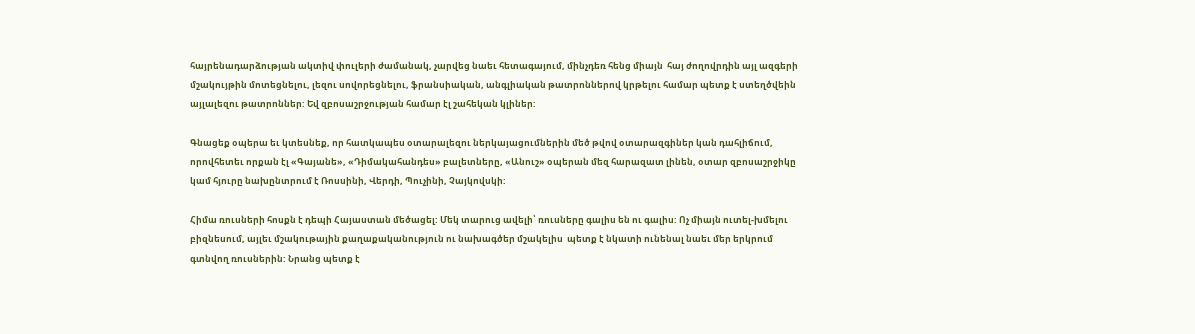հայրենադարձության ակտիվ փուլերի ժամանակ, չարվեց նաեւ հետագայում, մինչդեռ հենց միայն  հայ ժողովրդին այլ ազգերի մշակույթին մոտեցնելու, լեզու սովորեցնելու, ֆրանսիական, անգլիական թատրոններով կրթելու համար պետք է ստեղծվեին այլալեզու թատրոններ: Եվ զբոսաշրջության համար էլ շահեկան կլիներ:

Գնացեք օպերա եւ կտեսնեք, որ հատկապես օտարալեզու ներկայացումներին մեծ թվով օտարազգիներ կան դահլիճում, որովհետեւ որքան էլ «Գայանե», «Դիմակահանդես» բալետները, «Անուշ» օպերան մեզ հարազատ լինեն, օտար զբոսաշրջիկը կամ հյուրը նախընտրում է Ռոսսինի, Վերդի, Պուչինի, Չայկովսկի:

Հիմա ռուսների հոսքն է դեպի Հայաստան մեծացել: Մեկ տարուց ավելի՝ ռուսները գալիս են ու գալիս: Ոչ միայն ուտել-խմելու բիզնեսում, այլեւ մշակութային քաղաքականություն ու նախագծեր մշակելիս  պետք է նկատի ունենալ նաեւ մեր երկրում գտնվող ռուսներին: Նրանց պետք է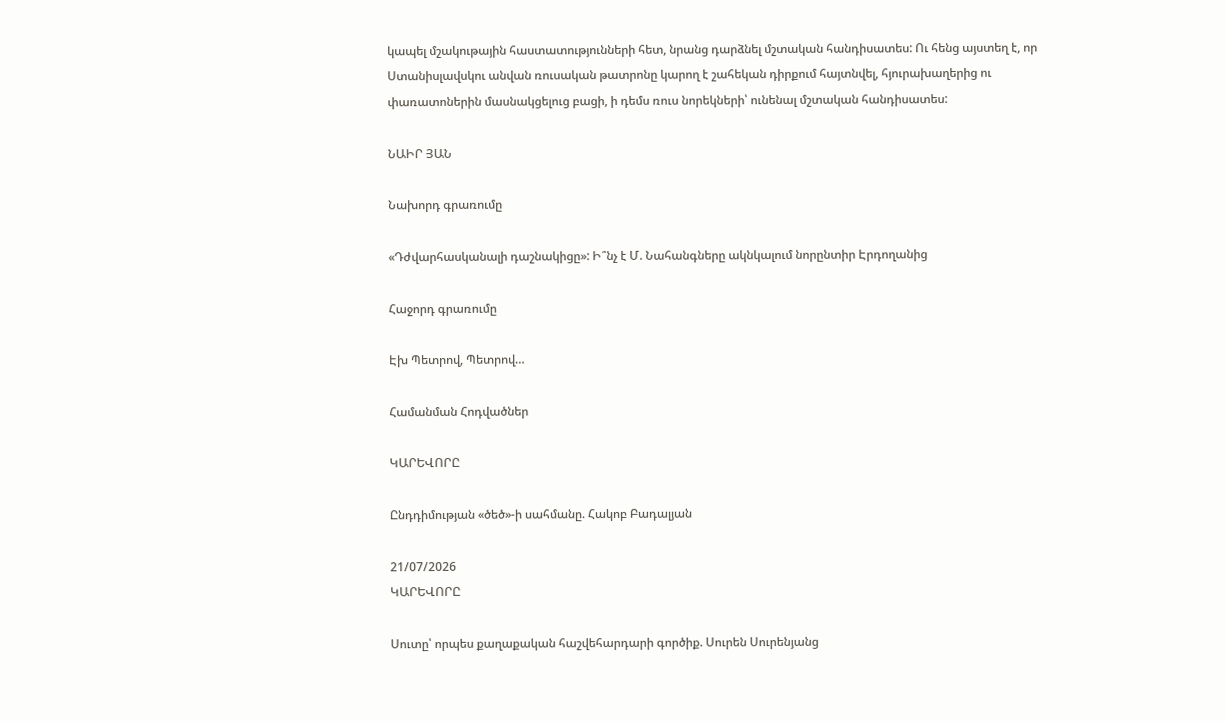կապել մշակութային հաստատությունների հետ, նրանց դարձնել մշտական հանդիսատես: Ու հենց այստեղ է, որ Ստանիսլավսկու անվան ռուսական թատրոնը կարող է շահեկան դիրքում հայտնվել, հյուրախաղերից ու փառատոներին մասնակցելուց բացի, ի դեմս ռուս նորեկների՝ ունենալ մշտական հանդիսատես:

ՆԱԻՐ ՅԱՆ

Նախորդ գրառումը

«Դժվարհասկանալի դաշնակիցը»: Ի՞նչ է Մ. Նահանգները ակնկալում նորընտիր Էրդողանից

Հաջորդ գրառումը

Էխ Պետրով, Պետրով…

Համանման Հոդվածներ

ԿԱՐԵՎՈՐԸ

Ընդդիմության «ծեծ»-ի սահմանը. Հակոբ Բադալյան

21/07/2026
ԿԱՐԵՎՈՐԸ

Սուտը՝ որպես քաղաքական հաշվեհարդարի գործիք. Սուրեն Սուրենյանց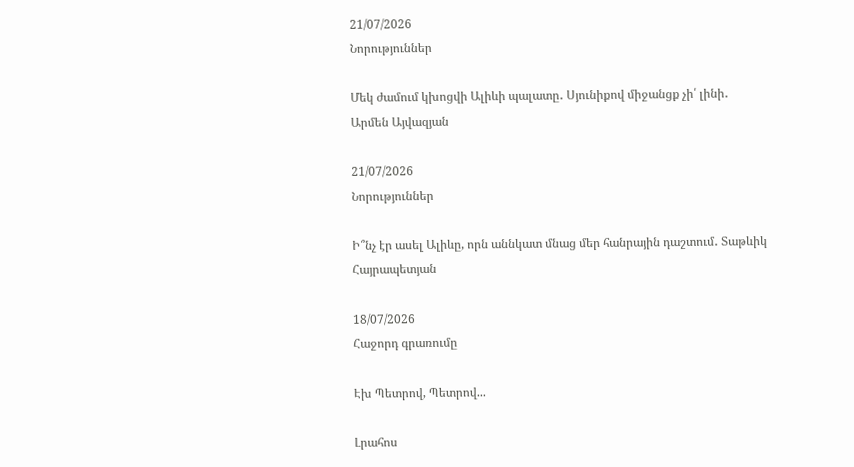21/07/2026
Նորություններ

Մեկ ժամում կխոցվի Ալիևի պալատը․ Սյունիքով միջանցք չի՛ լինի․ Արմեն Այվազյան

21/07/2026
Նորություններ

Ի՞նչ էր ասել Ալիևը, որն աննկատ մնաց մեր հանրային դաշտում․ Տաթևիկ Հայրապետյան

18/07/2026
Հաջորդ գրառումը

Էխ Պետրով, Պետրով...

Լրահոս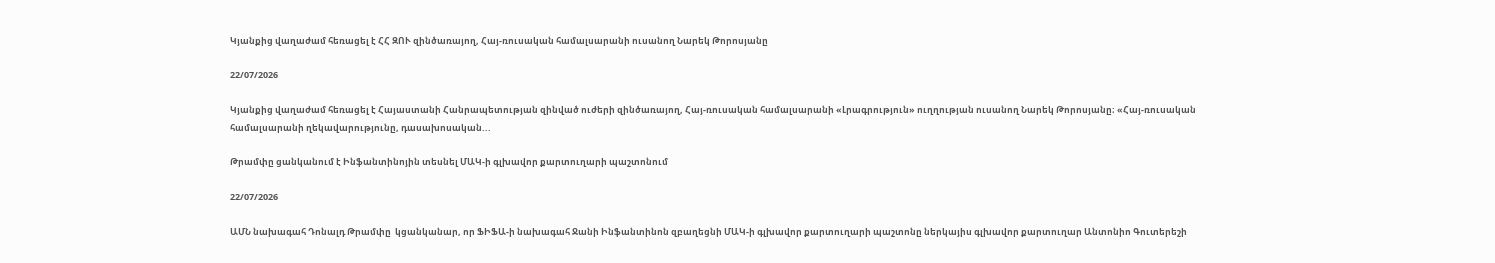Կյանքից վաղաժամ հեռացել է ՀՀ ԶՈՒ զինծառայող, Հայ-ռուսական համալսարանի ուսանող Նարեկ Թորոսյանը

22/07/2026

Կյանքից վաղաժամ հեռացել է Հայաստանի Հանրապետության զինված ուժերի զինծառայող, Հայ-ռուսական համալսարանի «Լրագրություն» ուղղության ուսանող Նարեկ Թորոսյանը։ «Հայ-ռուսական համալսարանի ղեկավարությունը, դասախոսական...

Թրամփը ցանկանում է Ինֆանտինոյին տեսնել ՄԱԿ-ի գլխավոր քարտուղարի պաշտոնում

22/07/2026

ԱՄՆ նախագահ Դոնալդ Թրամփը  կցանկանար, որ ՖԻՖԱ-ի նախագահ Ջանի Ինֆանտինոն զբաղեցնի ՄԱԿ-ի գլխավոր քարտուղարի պաշտոնը ներկայիս գլխավոր քարտուղար Անտոնիո Գուտերեշի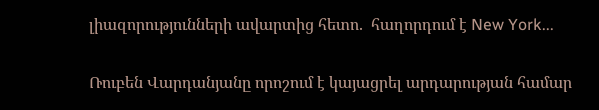լիազորությունների ավարտից հետո.  հաղորդում է New York...

Ռուբեն Վարդանյանը որոշում է կայացրել արդարության համար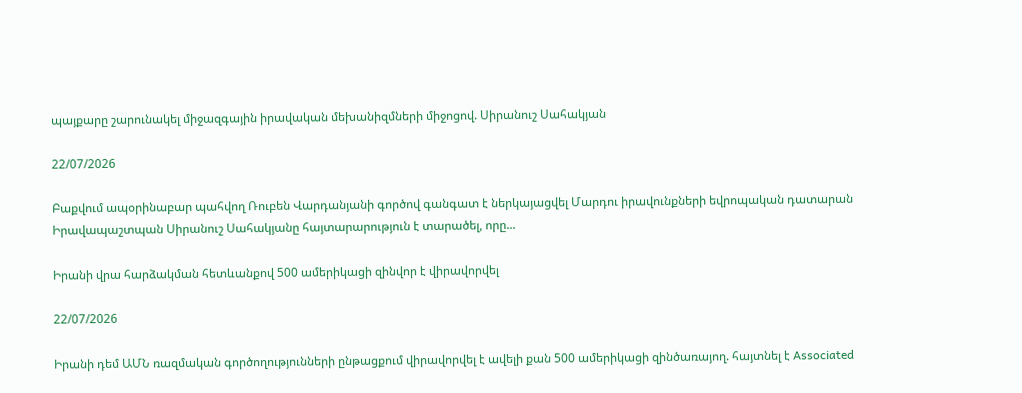պայքարը շարունակել միջազգային իրավական մեխանիզմների միջոցով. Սիրանուշ Սահակյան

22/07/2026

Բաքվում ապօրինաբար պահվող Ռուբեն Վարդանյանի գործով գանգատ է ներկայացվել Մարդու իրավունքների եվրոպական դատարան Իրավապաշտպան Սիրանուշ Սահակյանը հայտարարություն է տարածել, որը...

Իրանի վրա հարձակման հետևանքով 500 ամերիկացի զինվոր է վիրավորվել

22/07/2026

Իրանի դեմ ԱՄՆ ռազմական գործողությունների ընթացքում վիրավորվել է ավելի քան 500 ամերիկացի զինծառայող. հայտնել է Associated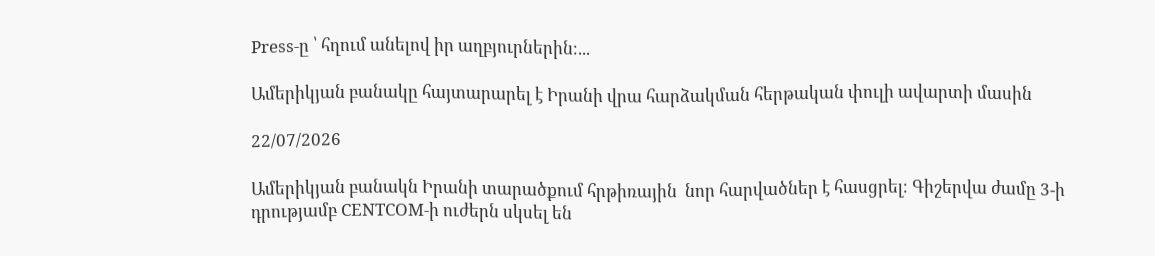Press-ը ՝ հղում անելով իր աղբյուրներին։...

Ամերիկյան բանակը հայտարարել է Իրանի վրա հարձակման հերթական փուլի ավարտի մասին

22/07/2026

Ամերիկյան բանակն Իրանի տարածքում հրթիռային  նոր հարվածներ է հասցրել։ Գիշերվա ժամը 3-ի դրությամբ CENTCOM-ի ուժերն սկսել են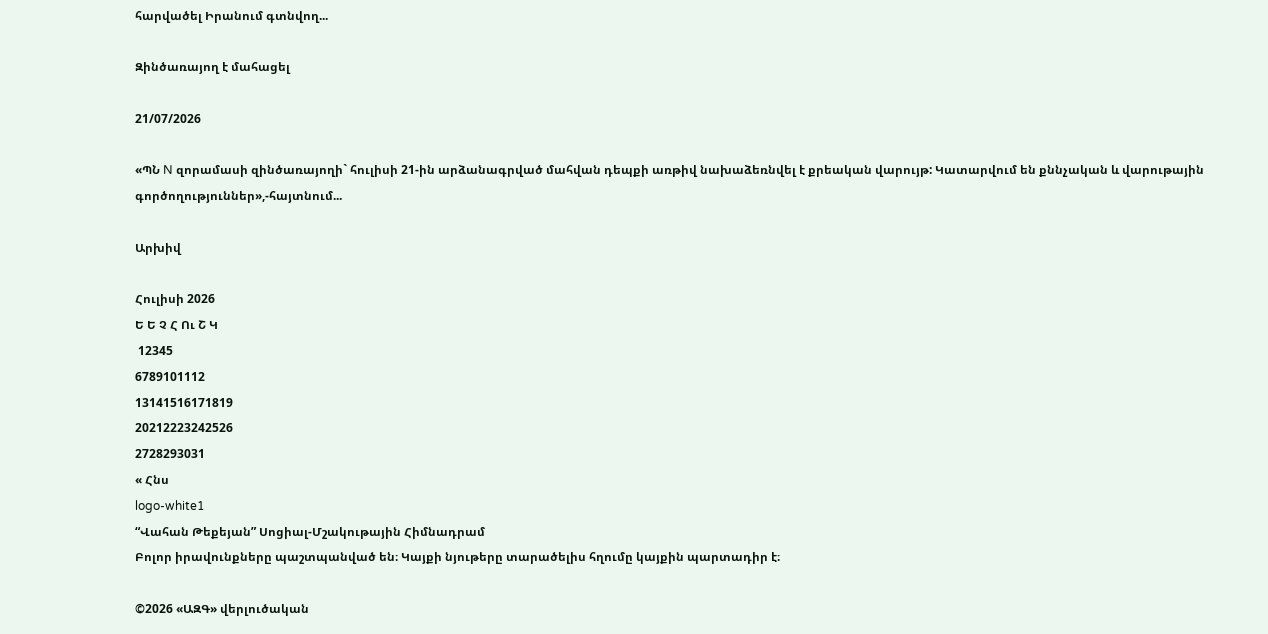հարվածել Իրանում գտնվող...

Զինծառայող է մահացել

21/07/2026

«ՊՆ N զորամասի զինծառայողի` հուլիսի 21-ին արձանագրված մահվան դեպքի առթիվ նախաձեռնվել է քրեական վարույթ: Կատարվում են քննչական և վարութային գործողություններ»,-հայտնում...

Արխիվ

Հուլիսի 2026
Ե Ե Չ Հ Ու Շ Կ
 12345
6789101112
13141516171819
20212223242526
2728293031
« Հնս
logo-white1
“Վահան Թեքեյան” Սոցիալ-Մշակութային Հիմնադրամ
Բոլոր իրավունքները պաշտպանված են։ Կայքի նյութերը տարածելիս հղումը կայքին պարտադիր է։

©2026 «ԱԶԳ» վերլուծական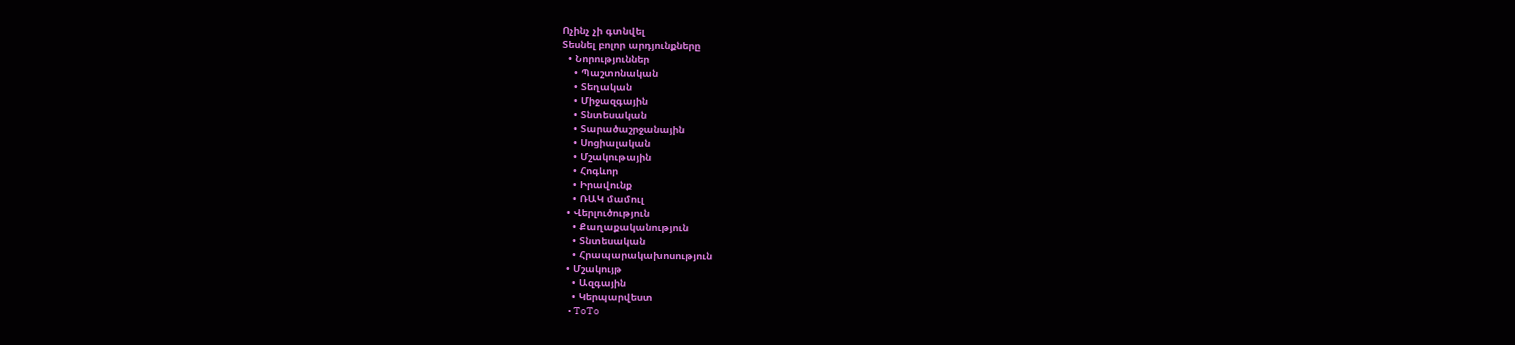Ոչինչ չի գտնվել
Տեսնել բոլոր արդյունքները
  • Նորություններ
    • Պաշտոնական
    • Տեղական
    • Միջազգային
    • Տնտեսական
    • Տարածաշրջանային
    • Սոցիալական
    • Մշակութային
    • Հոգևոր
    • Իրավունք
    • ՌԱԿ մամուլ
  • Վերլուծություն
    • Քաղաքականություն
    • Տնտեսական
    • Հրապարակախոսություն
  • Մշակույթ
    • Ազգային
    • Կերպարվեստ
    • ToTo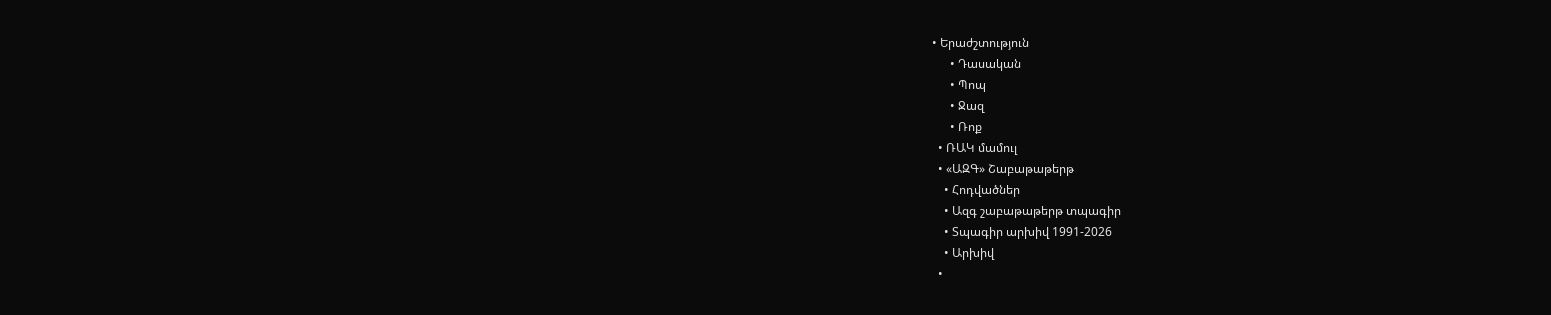• Երաժշտություն
      • Դասական
      • Պոպ
      • Ջազ
      • Ռոք
  • ՌԱԿ մամուլ
  • «ԱԶԳ» Շաբաթաթերթ
    • Հոդվածներ
    • Ազգ շաբաթաթերթ տպագիր
    • Տպագիր արխիվ 1991-2026
    • Արխիվ
  •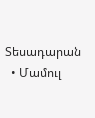Տեսադարան
  • Մամուլ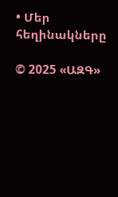• Մեր հեղինակները

© 2025 «ԱԶԳ»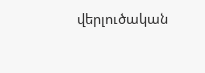վերլուծական